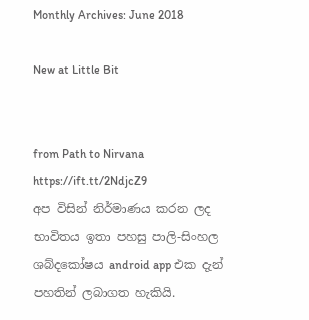Monthly Archives: June 2018

New at Little Bit


from Path to Nirvana https://ift.tt/2NdjcZ9
අප විසින් නිර්මාණය කරන ලද භාවිතය ඉතා පහසු පාලි-සිංහල ශබ්දකෝෂය android app එක දැන් පහතින් ලබාගත හැකියි.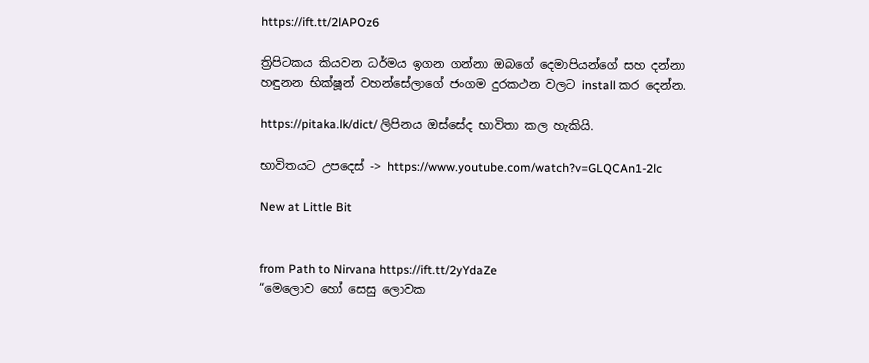https://ift.tt/2lAPOz6

ත්‍රිපිටකය කියවන ධර්මය ඉගන ගන්නා ඔබගේ දෙමාපියන්ගේ සහ දන්නා හඳුනන භික්ෂූන් වහන්සේලාගේ ජංගම දුරකථන වලට install කර දෙන්න.

https://pitaka.lk/dict/ ලිපිනය ඔස්සේද භාවිතා කල හැකියි.

භාවිතයට උපදෙස් -> https://www.youtube.com/watch?v=GLQCAn1-2lc

New at Little Bit


from Path to Nirvana https://ift.tt/2yYdaZe
“මෙලොව හෝ සෙසු ලොවක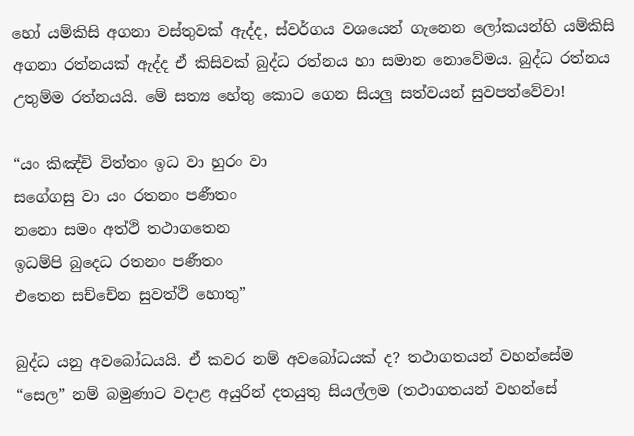හෝ යම්කිසි අගනා වස්තුවක් ඇද්ද, ස්වර්ගය වශයෙන් ගැනෙන ලෝකයන්හි යම්කිසි අගනා රත්නයක් ඇද්ද ඒ කිසිවක් බුද්ධ රත්නය හා සමාන නොවේමය. බුද්ධ රත්නය උතුම්ම රත්නයයි. මේ සත්‍ය හේතු කොට ගෙන සියලු සත්වයන් සුවපත්වේවා!

“යං කිඤ්චි විත්තං ඉධ වා හුරං වා
සගේගසු වා යං රතනං පණීතං
නනො සමං අත්ථි තථාගතෙන
ඉධම්පි බුදෙධ රතනං පණීතං
එතෙන සච්චේන සුවත්ථි හොතු”

බුද්ධ යනු අවබෝධයයි. ඒ කවර නම් අවබෝධයක් ද? තථාගතයන් වහන්සේම “සෙල” නම් බමුණාට වදාළ අයුරින් දතයුතු සියල්ලම (තථාගතයන් වහන්සේ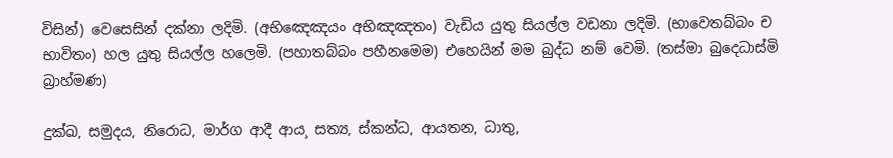විසින්) වෙසෙසින් දක්නා ලදිමි. (අභිඤෙඤයං අභිඤඤතං) වැඩිය යුතු සියල්ල වඩනා ලදිමි. (භාවෙතබ්බං ච භාවිතං) හල යුතු සියල්ල හලෙමි. (පහාතබ්බං පහීනමෙම) එහෙයින් මම බුද්ධ නම් වෙමි. (තස්මා බුදෙධාස්මි බ්‍රාහ්මණ)

දුක්ඛ, සමුදය, නිරොධ, මාර්ග ආදී ආය¸ සත්‍ය, ස්කන්ධ, ආයතන, ධාතු,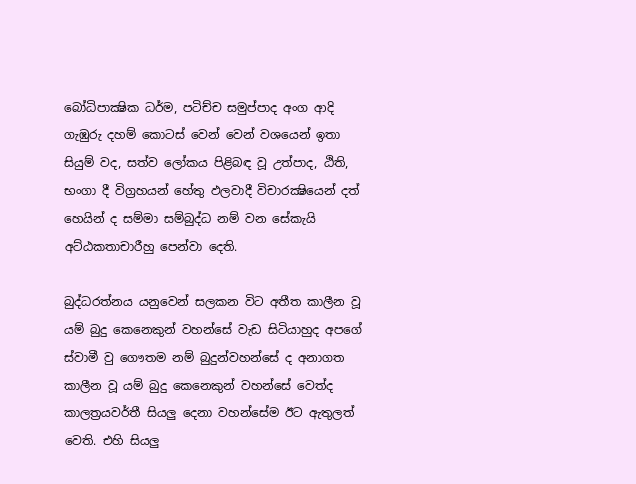බෝධිපාක්‍ෂික ධර්ම, පටිච්ච සමුප්පාද අංග ආදි ගැඹුරු දහම් කොටස් වෙන් වෙන් වශයෙන් ඉතා සියුම් වද, සත්ව ලෝකය පිළිබඳ වූ උත්පාද, ඨිති, භංගා දී විග්‍රහයන් හේතු ඵලවාදී විචාරක්‍ෂියෙන් දත් හෙයින් ද සම්මා සම්බුද්ධ නම් වන සේකැයි අට්ඨකතාචාරීහු පෙන්වා දෙති.

බුද්ධරත්නය යනුවෙන් සලකන විට අතීත කාලීන වූ යම් බුදු කෙනෙකුන් වහන්සේ වැඩ සිටියාහුද අපගේ ස්වාමී වු ගෞතම නම් බුදුන්වහන්සේ ද අනාගත කාලීන වූ යම් බුදු කෙනෙකුන් වහන්සේ වෙත්ද කාලත්‍රයවර්තී සියලු දෙනා වහන්සේම ඊට ඇතුලත් වෙති. එහි සියලු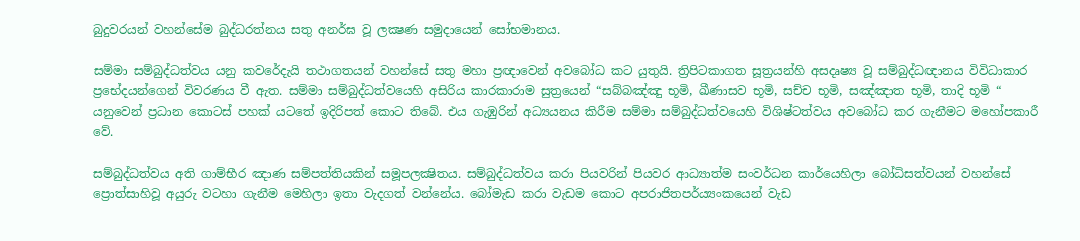බුදුවරයන් වහන්සේම බුද්ධරත්නය සතු අනර්ඝ වූ ලක්‍ෂණ සමුදායෙන් සෝභමානය.

සම්මා සම්බුද්ධත්වය යනු කවරේදැයි තථාගතයන් වහන්සේ සතු මහා ප්‍රඥාවෙන් අවබෝධ කට යුතුයි. ත්‍රිපිටකාගත සූත්‍රයන්හි අසදෘෂ්‍ය වූ සම්බුද්ධඥානය විවිධාකාර ප්‍රභේදයන්ගෙන් විවරණය වී ඇත. සම්මා සම්බුද්ධත්වයෙහි අසිරිය කාරකාරාම සුත්‍රයෙන් “සබ්බඤ්ඤු භූමි, ඛීණාසව භූමි, සච්ච භූමි, සඤ්ඤාත භූමි, තාදි භූමි “ යනුවෙන් ප්‍රධාන කොටස් පහක් යටතේ ඉදිරිපත් කොට තිබේ. එය ගැඹුරින් අධ්‍යයනය කිරීම සම්මා සම්බුද්ධත්වයෙහි විශිෂ්ටත්වය අවබෝධ කර ගැනීමට මහෝපකාරී වේ.

සම්බුද්ධත්වය අති ගාම්භීර ඤාණ සම්පත්තියකින් සමූපලක්‍ෂිතය. සම්බුද්ධත්වය කරා පියවරින් පියවර ආධ්‍යාත්ම සංවර්ධන කාර්යෙහිලා බෝධිසත්වයන් වහන්සේ ප්‍රොත්සාහිවූ අයුරු වටහා ගැනීම මෙහිලා ඉතා වැදගත් වන්නේය. බෝමැඩ කරා වැඩම කොට අපරාජිතපර්ය්‍යංකයෙන් වැඩ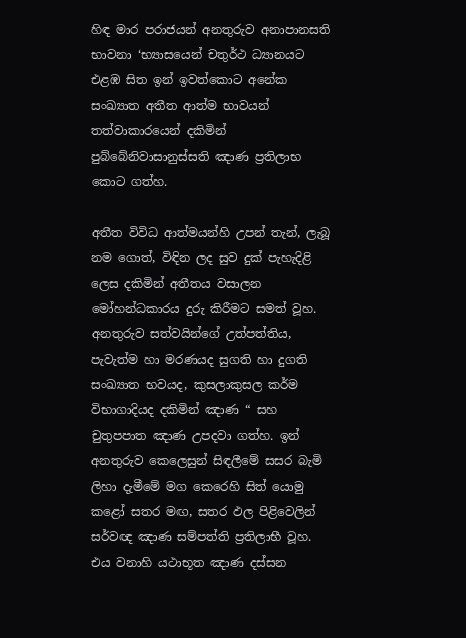හිඳ මාර පරාජයන් අනතුරුව අනාපානසති භාවනා ‘භ්‍යාසයෙන් චතුර්ථ ධ්‍යානයට එළඹ සිත ඉන් ඉවත්කොට අනේක සංඛ්‍යාත අතීත ආත්ම භාවයන් තත්වාකාරයෙන් දකිමින් පුබ්බේනිවාසානුස්සති ඤාණ ප්‍රතිලාභ කොට ගත්හ.

අතීත විවිධ ආත්මයන්හි උපන් තැන්, ලැබූ නම ගොත්, විඳින ලද සුව දුක් පැහැදිළි ලෙස දකිමින් අතීතය වසාලන මෝහන්ධකාරය දුරු කිරීමට සමත් වූහ. අනතුරුව සත්වයින්ගේ උත්පත්තිය, පැවැත්ම හා මරණයද සුගති හා දුගති සංඛ්‍යාත භවයද, කුසලාකුසල කර්ම විභාගාදියද දකිමින් ඤාණ “ සහ චුතුපපාත ඤාණ උපදවා ගත්හ. ඉන් අනතුරුව කෙලෙසුන් සිඳලීමේ සසර බැමි ලිහා දැමීමේ මග කෙරෙහි සිත් යොමු කළෝ සතර මඟ, සතර ඵල පිළිවෙලින් සර්වඥ ඤාණ සම්පත්ති ප්‍රතිලාභී වූහ. එය වනාහි යථාභූත ඤාණ දස්සන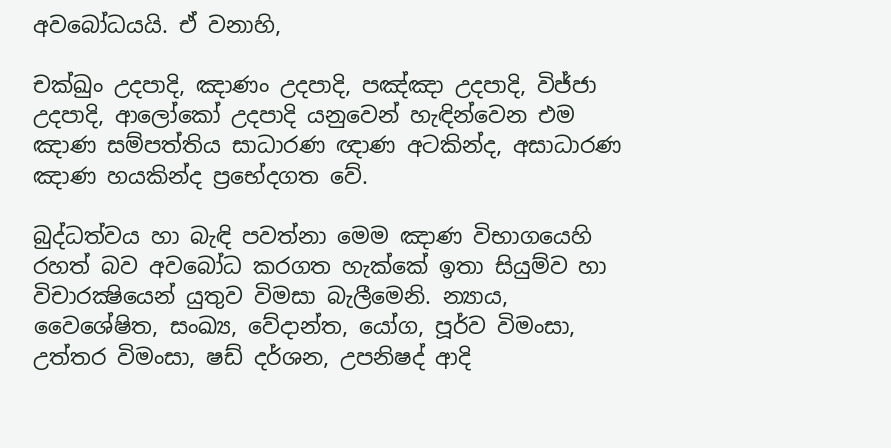අවබෝධයයි. ඒ වනාහි,

චක්ඛුං උදපාදි, ඤාණං උදපාදි, පඤ්ඤා උදපාදි, විජ්ජා උදපාදි, ආලෝකෝ උදපාදි යනුවෙන් හැඳින්වෙන එම ඤාණ සම්පත්තිය සාධාරණ ඥාණ අටකින්ද, අසාධාරණ ඤාණ හයකින්ද ප්‍රභේදගත වේ.

බුද්ධත්වය හා බැඳි පවත්නා මෙම ඤාණ විභාගයෙහි රහත් බව අවබෝධ කරගත හැක්කේ ඉතා සියුම්ව හා විචාරක්‍ෂියෙන් යුතුව විමසා බැලීමෙනි. න්‍යාය, වෛශේෂිත, සංඛ්‍ය, වේදාන්ත, යෝග, පූර්ව විමංසා, උත්තර විමංසා, ෂඩ් දර්ශන, උපනිෂද් ආදි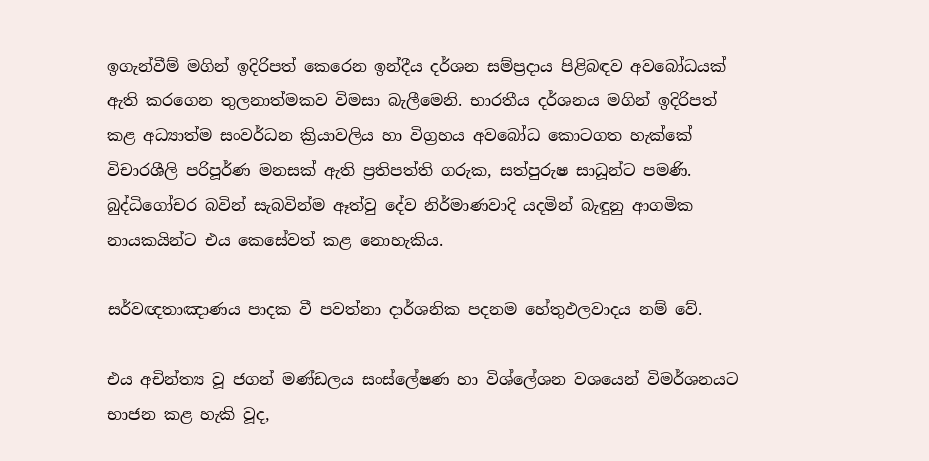ඉගැන්වීම් මගින් ඉදිරිපත් කෙරෙන ඉන්දීය දර්ශන සම්ප්‍රදාය පිළිබඳව අවබෝධයක් ඇති කරගෙන තුලනාත්මකව විමසා බැලීමෙනි. භාරතීය දර්ශනය මගින් ඉදිරිපත් කළ අධ්‍යාත්ම සංවර්ධන ක්‍රියාවලිය හා විග්‍රහය අවබෝධ කොටගත හැක්කේ විචාරශීලි පරිපූර්ණ මනසක් ඇති ප්‍රතිපත්ති ගරුක, සත්පුරුෂ සාධූන්ට පමණි. බුද්ධිගෝචර බවින් සැබවින්ම ඈත්වු දේව නිර්මාණවාදි යදමින් බැඳුනු ආගමික නායකයින්ට එය කෙසේවත් කළ නොහැකිය.

සර්වඥතාඤාණය පාදක වී පවත්නා දාර්ශනික පදනම හේතුඵලවාදය නම් වේ.

එය අචින්ත්‍ය වූ ජගන් මණ්ඩලය සංස්ලේෂණ හා විශ්ලේශන වශයෙන් විමර්ශනයට භාජන කළ හැකි වූද,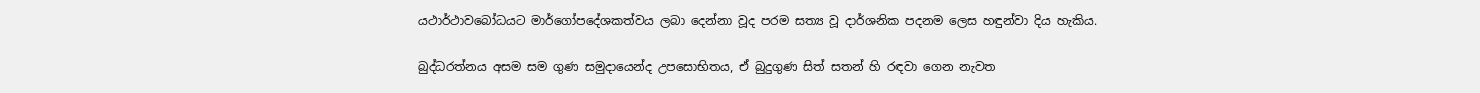යථාර්ථාවබෝධයට මාර්ගෝපදේශකත්වය ලබා දෙන්නා වූද පරම සත්‍ය වූ දාර්ශනික පදනම ලෙස හඳුන්වා දිය හැකිය.

බුද්ධරත්නය අසම සම ගුණ සමුදායෙන්ද උපසොභිතය, ඒ බුදුගුණ සිත් සතන් හි රඳවා ගෙන නැවත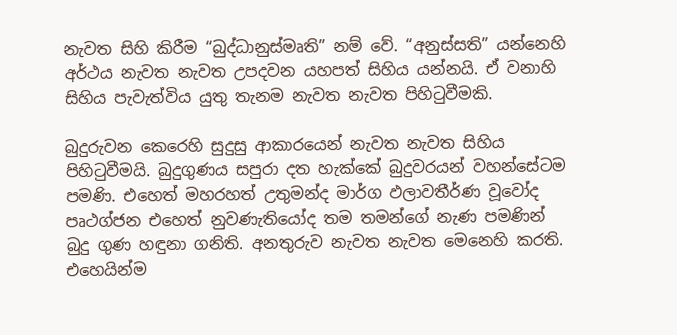නැවත සිහි කිරීම “බුද්ධානුස්මෘති” නම් වේ. “අනුස්සති” යන්නෙහි අර්ථය නැවත නැවත උපදවන යහපත් සිහිය යන්නයි. ඒ වනාහි සිහිය පැවැත්විය යුතු තැනම නැවත නැවත පිහිටුවීමකි.

බුදුරුවන කෙරෙහි සුදුසු ආකාරයෙන් නැවත නැවත සිහිය පිහිටුවීමයි. බුදුගුණය සපුරා දත හැක්කේ බුදුවරයන් වහන්සේටම පමණි. එහෙත් මහරහත් උතුමන්ද මාර්ග ඵලාවතීර්ණ වූවෝද පෘථග්ජන එහෙත් නුවණැතියෝද තම තමන්ගේ නැණ පමණින් බුදු ගුණ හඳුනා ගනිති. අනතුරුව නැවත නැවත මෙනෙහි කරති. එහෙයින්ම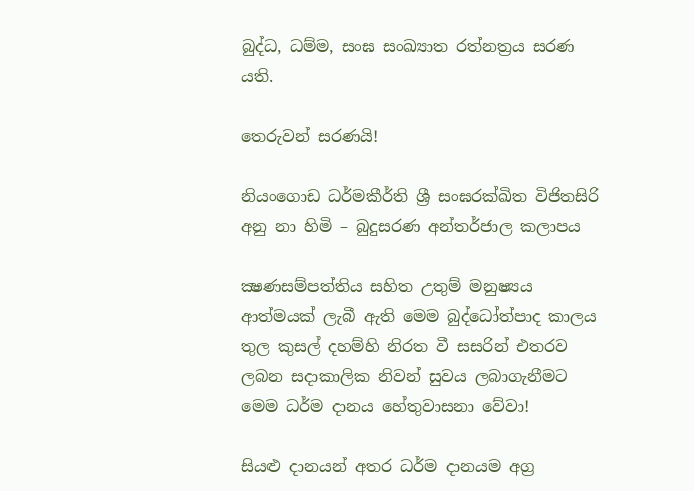බුද්ධ, ධම්ම, සංඝ සංඛ්‍යාත රත්නත්‍රය සරණ යති.

තෙරුවන් සරණයි!

නියංගොඩ ධර්මකීර්ති ශ්‍රී සංඝරක්ඛිත විජිතසිරි අනු නා හිමි – බුදුසරණ අන්තර්ජාල කලාපය

ක්‍ෂණසම්පත්තිය සහිත උතුම් මනුෂ්‍යය ආත්මයක් ලැබී ඇති මෙම බුද්ධෝත්පාද කාලය තුල කුසල් දහම්හි නිරත වී සසරින් එතරව ලබන සදාකාලික නිවන් සුවය ලබාගැනීමට මෙම ධර්ම දානය හේතුවාසනා වේවා!

සියළු දානයන් අතර ධර්ම දානයම අග්‍ර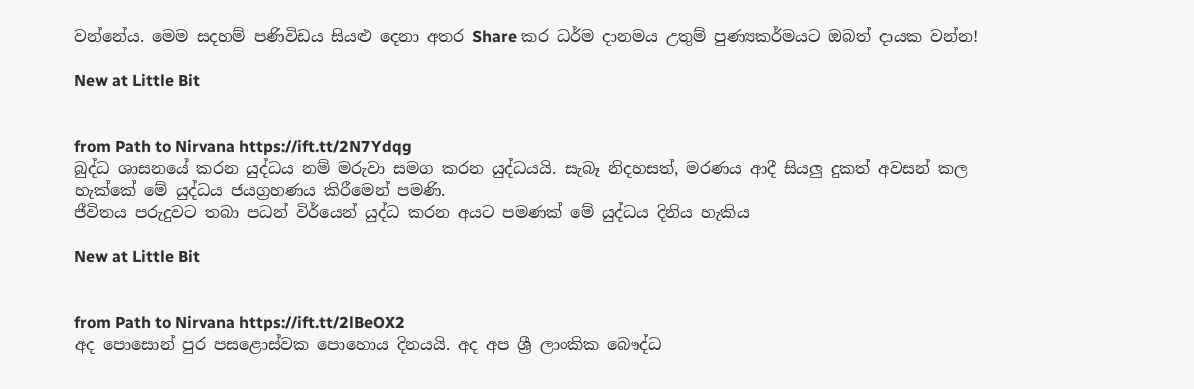වන්නේය. මෙම සදහම් පණිවිඩය සියළු දෙනා අතර Share කර ධර්ම දානමය උතුම් පුණ්‍යකර්මයට ඔබත් දායක වන්න!

New at Little Bit


from Path to Nirvana https://ift.tt/2N7Ydqg
බුද්ධ ශාසනයේ කරන යුද්ධය නම් මරුවා සමග කරන යුද්ධයයි. සැබෑ නිදහසත්, මරණය ආදී සියලු දුකත් අවසන් කල හැක්කේ මේ යුද්ධය ජයග්‍රහණය කිරීමෙන් පමණි.
ජීවිතය පරුදුවට තබා පධන් විර්යෙන් යුද්ධ කරන අයට පමණක් මේ යුද්ධය දිනිය හැකිය

New at Little Bit


from Path to Nirvana https://ift.tt/2lBeOX2
අද පොසොන් පුර පසළොස්වක පොහොය දිනයයි. අද අප ශ්‍රී ලාංකික බෞද්ධ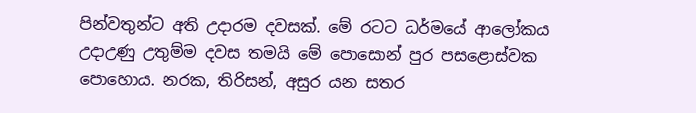පින්වතුන්ට අති උදාරම දවසක්. මේ රටට ධර්මයේ ආලෝකය උදාඋණු උතුම්ම දවස තමයි මේ පොසොන් පුර පසළොස්වක පොහොය. නරක, තිරිසන්, අසුර යන සතර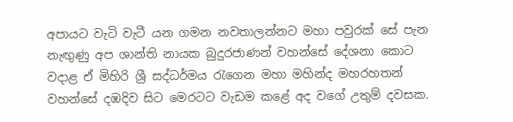අපායට වැටි වැටී යන ගමන නවතාලන්නට මහා පවුරක් සේ පැන නැඟුණු අප ශාන්ති නායක බුදුරජාණන් වහන්සේ දේශනා කොට වදාළ ඒ මිහිරි ශ්‍රී සද්ධර්මය රැගෙන මහා මහින්ද මහරහතන් වහන්සේ දඹදිව සිට මෙරටට වැඩම කළේ අද වගේ උතුම් දවසක.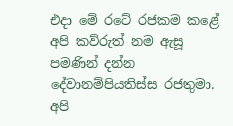එදා මේ රටේ රජකම කළේ අපි කව්රුත් නම ඇසූ පමණින් දන්න දේවානම්පියතිස්ස රජතුමා. අපි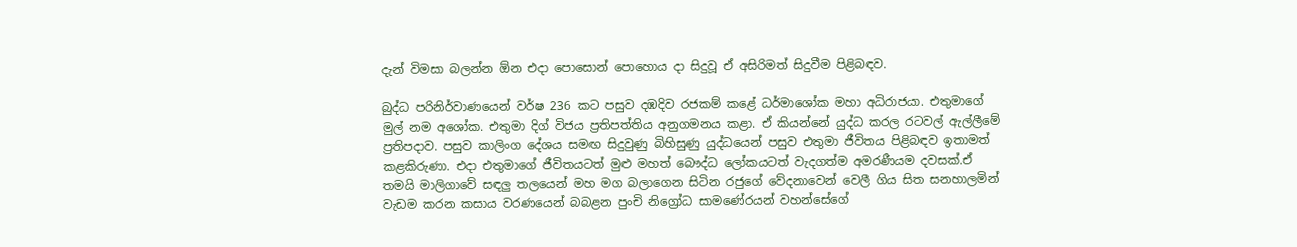දැන් විමසා බලන්න ඕන එදා පොසොන් පොහොය දා සිදුවූ ඒ අසිරිමත් සිදුවීම පිළිබඳව.

බුද්ධ පරිනිර්වාණයෙන් වර්ෂ 236 කට පසුව දඹදිව රජකම් කළේ ධර්මාශෝක මහා අධිරාජයා. එතුමාගේ මුල් නම අශෝක. එතුමා දිග් විජය ප්‍රතිපත්තිය අනුගමනය කළා. ඒ කියන්නේ යුද්ධ කරල රටවල් ඇල්ලීමේ ප්‍රතිපදාව. පසුව කාලිංග දේශය සමඟ සිදුවුණු බිහිසුණු යුද්ධයෙන් පසුව එතුමා ජීවිතය පිළිබඳව ඉතාමත් කළකිරුණා. එදා එතුමාගේ ජීවිතයටත් මුළු මහත් බෞද්ධ ලෝකයටත් වැදගත්ම අමරණීයම දවසක්.ඒ තමයි මාලිගාවේ සඳලු තලයෙන් මහ මග බලාගෙන සිටින රජුගේ වේදනාවෙන් වෙලී ගිය සිත සනහාලමින් වැඩම කරන කසාය වරණයෙන් බබළන පුංචි නිග්‍රෝධ සාමණේරයන් වහන්සේගේ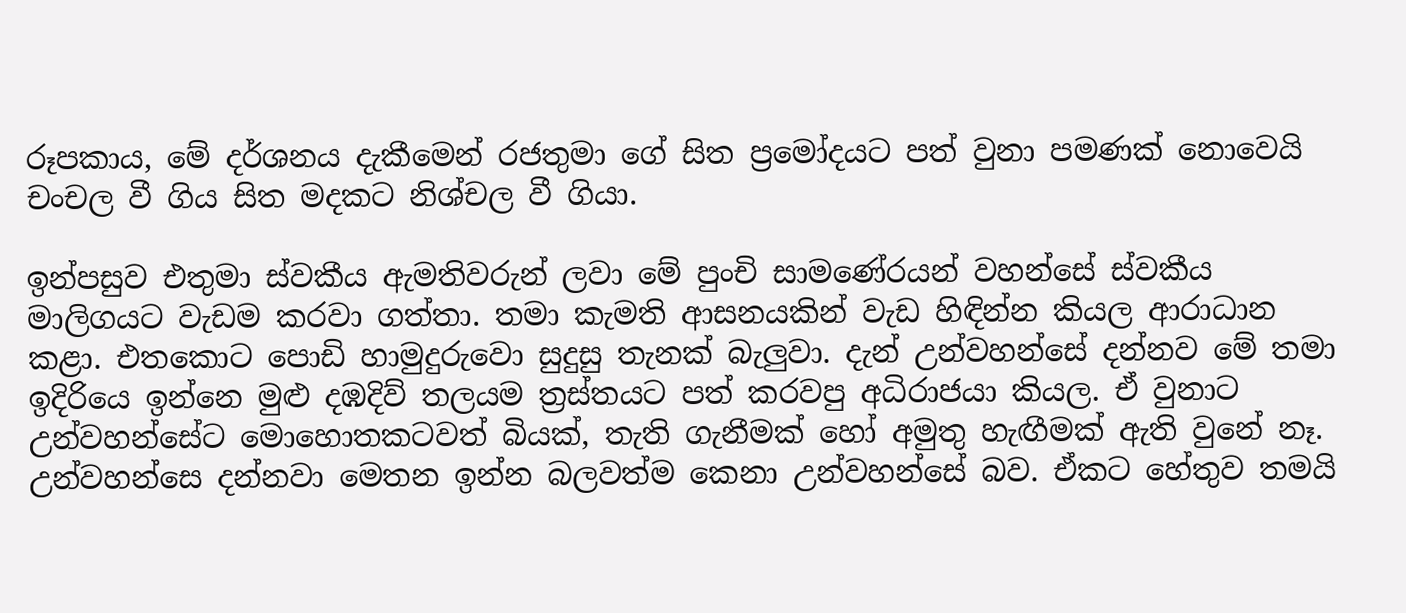රූපකාය, මේ දර්ශනය දැකීමෙන් රජතුමා ගේ සිත ප්‍රමෝදයට පත් වුනා පමණක් නොවෙයි චංචල වී ගිය සිත මදකට නිශ්චල වී ගියා.

ඉන්පසුව එතුමා ස්වකීය ඇමතිවරුන් ලවා මේ පුංචි සාමණේරයන් වහන්සේ ස්වකීය මාලිගයට වැඩම කරවා ගත්තා. තමා කැමති ආසනයකින් වැඩ හිඳින්න කියල ආරාධාන කළා. එතකොට පොඩි හාමුදුරුවො සුදුසු තැනක් බැලුවා. දැන් උන්වහන්සේ දන්නව මේ තමා ඉදිරියෙ ඉන්නෙ මුළු දඹදිව් තලයම ත්‍රස්තයට පත් කරවපු අධිරාජයා කියල. ඒ වුනාට උන්වහන්සේට මොහොතකටවත් බියක්, තැති ගැනීමක් හෝ අමුතු හැඟීමක් ඇති වුනේ නෑ. උන්වහන්සෙ දන්නවා මෙතන ඉන්න බලවත්ම කෙනා උන්වහන්සේ බව. ඒකට හේතුව තමයි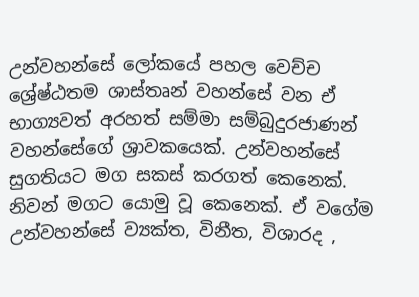උන්වහන්සේ ලෝකයේ පහල වෙච්ච ශ්‍රේෂ්ඨතම ශාස්තෘන් වහන්සේ වන ඒ භාග්‍යවත් අරහත් සම්මා සම්බුදුරජාණන් වහන්සේගේ ශ්‍රාවකයෙක්. උන්වහන්සේ සුගතියට මග සකස් කරගත් කෙනෙක්. නිවන් මගට යොමු වූ කෙනෙක්. ඒ වගේම උන්වහන්සේ ව්‍යක්ත, විනීත, විශාරද ,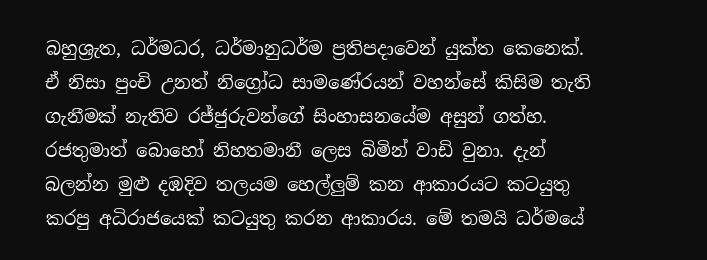බහුශ්‍රැත, ධර්මධර, ධර්මානුධර්ම ප්‍රතිපදාවෙන් යුක්ත කෙනෙක්. ඒ නිසා පුංචි උනත් නිග්‍රෝධ සාමණේරයන් වහන්සේ කිසිම තැති ගැනීමක් නැතිව රජ්ජුරුවන්ගේ සිංහාසනයේම අසුන් ගත්හ. රජතුමාත් බොහෝ නිහතමානී ලෙස බිමින් වාඩි වුනා. දැන් බලන්න මුළු දඹදිව තලයම හෙල්ලුම් කන ආකාරයට කටයුතු කරපු අධිරාජයෙක් කටයුතු කරන ආකාරය. මේ තමයි ධර්මයේ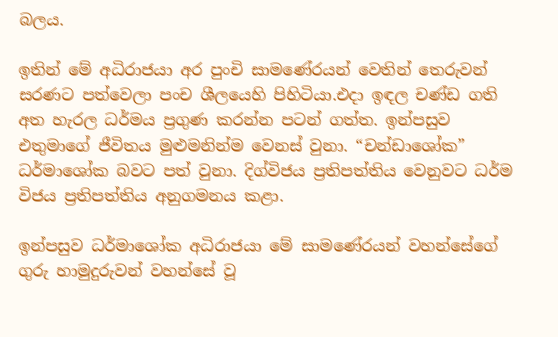බලය.

ඉතින් මේ අධිරාජයා අර පුංචි සාමණේරයන් වෙතින් තෙරුවන් සරණට පත්වෙලා පංච ශීලයෙහි පිහිටියා.එදා ඉඳල චණ්ඩ ගති අත හැරල ධර්මය ප්‍රගුණ කරන්න පටන් ගත්ත. ඉන්පසුව එතුමාගේ ජීවිතය මුළුමනින්ම වෙනස් වුනා. “චන්ඩාශෝක” ධර්මාශෝක බවට පත් වුනා. දිග්විජය ප්‍රතිපත්තිය වෙනුවට ධර්ම විජය ප්‍රතිපත්තිය අනුගමනය කළා.

ඉන්පසුව ධර්මාශෝක අධිරාජයා මේ සාමණේරයන් වහන්සේගේ ගුරු හාමුදුරුවන් වහන්සේ වූ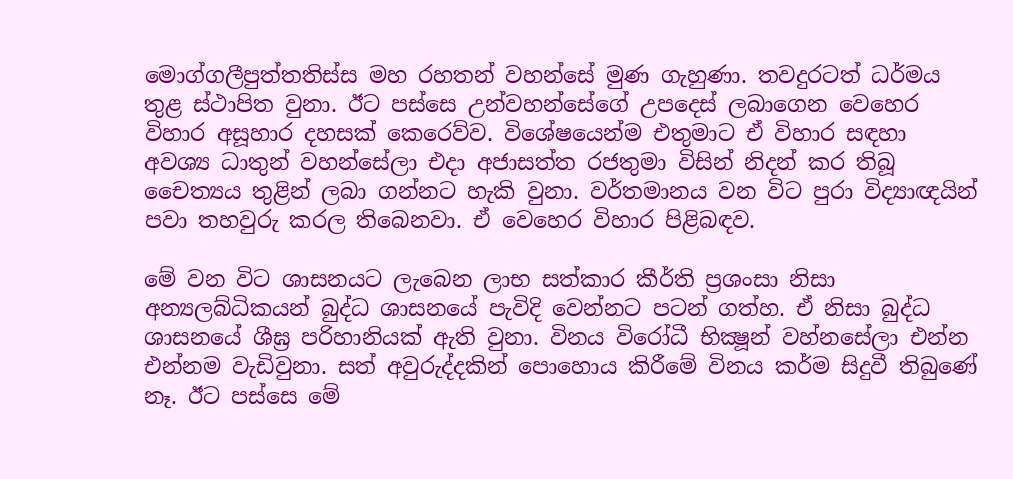මොග්ගලීපුත්තතිස්ස මහ රහතන් වහන්සේ මුණ ගැහුණා. තවදුරටත් ධර්මය තුළ ස්ථාපිත වුනා. ඊට පස්සෙ උන්වහන්සේගේ උපදෙස් ලබාගෙන වෙහෙර විහාර අසූහාර දහසක් කෙරෙව්ව. විශේෂයෙන්ම එතුමාට ඒ විහාර සඳහා අවශ්‍ය ධාතුන් වහන්සේලා එදා අජාසත්ත රජතුමා විසින් නිදන් කර තිබූ චෛත්‍යය තුළින් ලබා ගන්නට හැකි වුනා. වර්තමානය වන විට පුරා විද්‍යාඥයින් පවා තහවුරු කරල තිබෙනවා. ඒ වෙහෙර විහාර පිළිබඳව.

මේ වන විට ශාසනයට ලැබෙන ලාභ සත්කාර කීර්ති ප්‍රශංසා නිසා අන්‍යලබ්ධිකයන් බුද්ධ ශාසනයේ පැවිදි වෙන්නට පටන් ගත්හ. ඒ නිසා බුද්ධ ශාසනයේ ශීඝ්‍ර පරිහානියක් ඇති වුනා. විනය විරෝධී භික්‍ෂූන් වහ්නසේලා එන්න එන්නම වැඩිවුනා. සත් අවුරුද්දකින් පොහොය කිරීමේ විනය කර්ම සිදුවී තිබුණේ නෑ. ඊට පස්සෙ මේ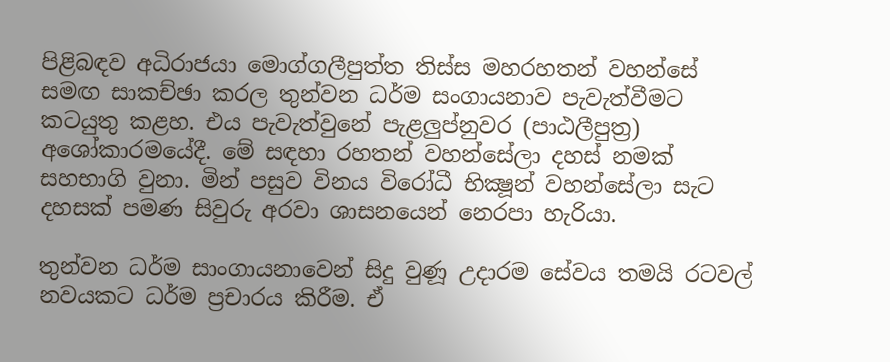පිළිබඳව අධිරාජයා මොග්ගලීපුත්ත තිස්ස මහරහතන් වහන්සේ සමඟ සාකච්ඡා කරල තුන්වන ධර්ම සංගායනාව පැවැත්වීමට කටයුතු කළහ. එය පැවැත්වුනේ පැළලුප්නුවර (පාඨලීපුත්‍ර) අශෝකාරමයේදී. මේ සඳහා රහතන් වහන්සේලා දහස් නමක් සහභාගි වුනා. මින් පසුව විනය විරෝධී භික්‍ෂූන් වහන්සේලා සැට දහසක් පමණ සිවුරු අරවා ශාසනයෙන් නෙරපා හැරියා.

තුන්වන ධර්ම සාංගායනාවෙන් සිදු වුණූ උදාරම සේවය තමයි රටවල් නවයකට ධර්ම ප්‍රචාරය කිරීම. ඒ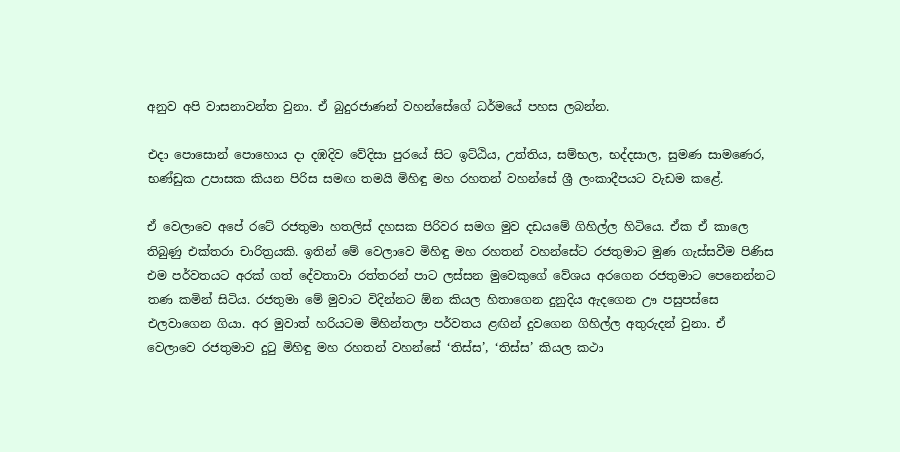අනුව අපි වාසනාවන්ත වුනා. ඒ බුදුරජාණන් වහන්සේගේ ධර්මයේ පහස ලබන්න.

එදා පොසොන් පොහොය දා දඹදිව වේදිසා පුරයේ සිට ඉට්ඨිය, උත්තිය, සම්භල, භද්දසාල, සුමණ සාමණෙර, භණ්ඩුක උපාසක කියන පිරිස සමඟ තමයි මිහිඳු මහ රහතන් වහන්සේ ශ්‍රී ලංකාදීපයට වැඩම කළේ.

ඒ වෙලාවෙ අපේ රටේ රජතුමා හතලිස් දහසක පිරිවර සමග මුව දඩයමේ ගිහිල්ල හිටියෙ. ඒක ඒ කාලෙ තිබුණු එක්තරා චාරිත්‍රයකි. ඉතින් මේ වෙලාවෙ මිහිඳු මහ රහතන් වහන්සේට රජතුමාට මුණ ගැස්සවීම පිණිස එම පර්වතයට අරක් ගත් දේවතාවා රත්තරන් පාට ලස්සන මුවෙකුගේ වේශය අරගෙන රජතුමාට පෙනෙන්නට තණ කමින් සිටිය. රජතුමා මේ මුවාට විදින්නට ඕන කියල හිතාගෙන දුනුදිය ඇදගෙන ඌ පසුපස්සෙ එලවාගෙන ගියා. අර මුවාත් හරියටම මිහින්තලා පර්වතය ළඟින් දුවගෙන ගිහිල්ල අතුරුදන් වුනා. ඒ වෙලාවෙ රජතුමාව දුටු මිහිඳු මහ රහතන් වහන්සේ ‘තිස්ස’, ‘තිස්ස’ කියල කථා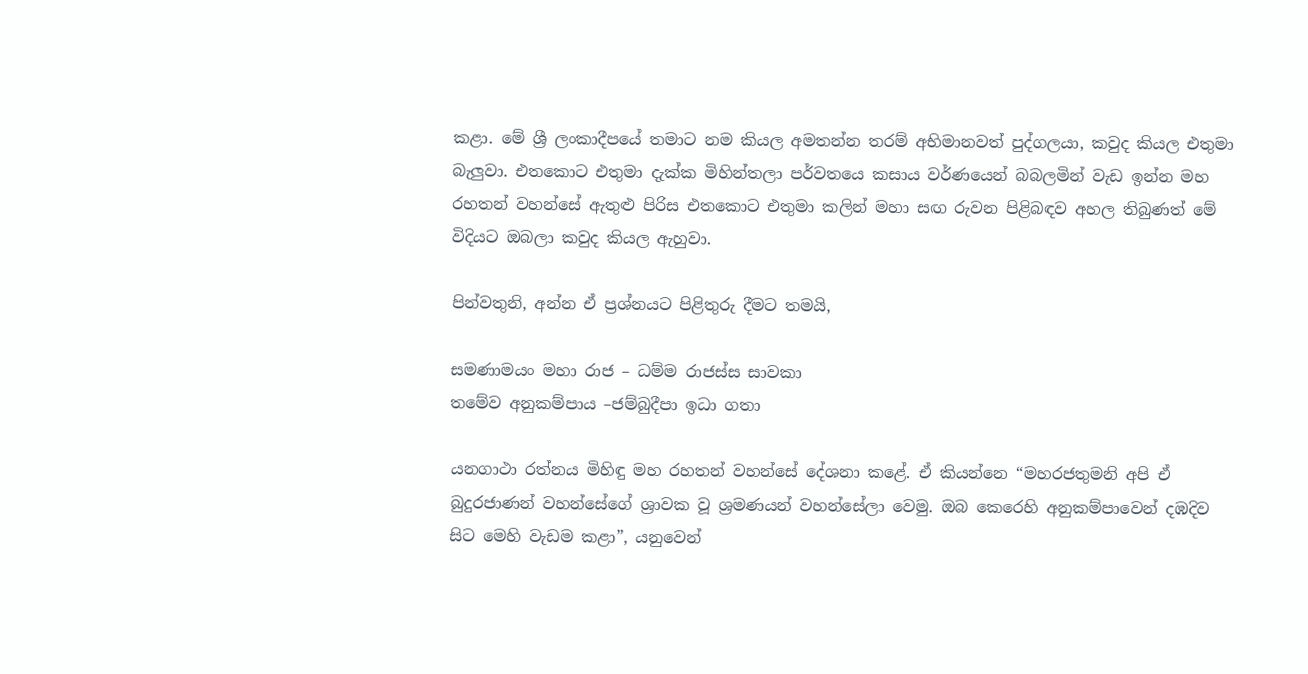කළා. මේ ශ්‍රී ලංකාදීපයේ තමාට නම කියල අමතන්න තරම් අභිමානවත් පුද්ගලයා, කවුද කියල එතුමා බැලුවා. එතකොට එතුමා දැක්ක මිහින්තලා පර්වතයෙ කසාය වර්ණයෙන් බබලමින් වැඩ ඉන්න මහ රහතන් වහන්සේ ඇතුළු පිරිස එතකොට එතුමා කලින් මහා සඟ රුවන පිළිබඳව අහල තිබුණත් මේ විදියට ඔබලා කවුද කියල ඇහුවා.

පින්වතුනි, අන්න ඒ ප්‍රශ්නයට පිළිතුරු දීමට තමයි,

සමණාමයං මහා රාජ – ධම්ම රාජස්ස සාවකා
තමේව අනුකම්පාය –ජම්බුදීපා ඉධා ගතා

යනගාථා රත්නය මිහිඳු මහ රහතන් වහන්සේ දේශනා කළේ. ඒ කියන්නෙ “මහරජතුමනි අපි ඒ බුදුරජාණන් වහන්සේගේ ශ්‍රාවක වූ ශ්‍රමණයන් වහන්සේලා වෙමු. ඔබ කෙරෙහි අනුකම්පාවෙන් දඹදිව සිට මෙහි වැඩම කළා”, යනුවෙන්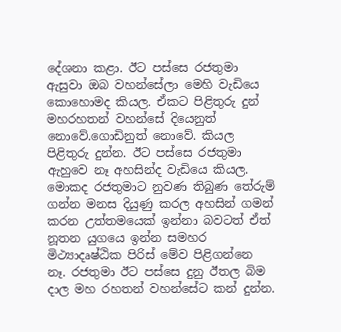දේශනා කළා. ඊට පස්සෙ රජතුමා ඇසුවා ඔබ වහන්සේලා මෙහි වැඩියෙ කොහොමද කියල. ඒකට පිළිතුරු දුන් මහරහතන් වහන්සේ දියෙනුත් නොවේ.ගොඩිනුත් නොවේ. කියල පිළිතුරු දුන්න. ඊට පස්සෙ රජතුමා ඇහුවෙ නෑ අහසින්ද වැඩියෙ කියල. මොකද රජතුමාට නුවණ තිබුණ තේරුම් ගන්න මනස දියුණු කරල අහසින් ගමන් කරන උත්තමයෙක් ඉන්නා බවටත් ඒත් නූතන යුගයෙ ඉන්න සමහර මිථ්‍යාදෘෂ්ඨික පිරිස් මේව පිළිගන්නෙ නෑ. රජතුමා ඊට පස්සෙ දුනු ඊතල බිම දාල මහ රහතන් වහන්සේට කන් දුන්න.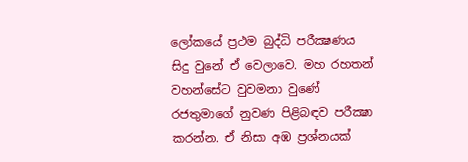ලෝකයේ ප්‍රථම බුද්ධි පරීක්‍ෂණය සිදු වුනේ ඒ වෙලාවෙ. මහ රහතන් වහන්සේට වුවමනා වුණේ රජතුමාගේ නුවණ පිළිබඳව පරීක්‍ෂා කරන්න. ඒ නිසා අඹ ප්‍රශ්නයක්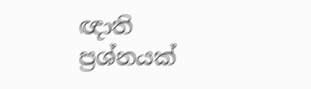ඥාති ප්‍රශ්නයක්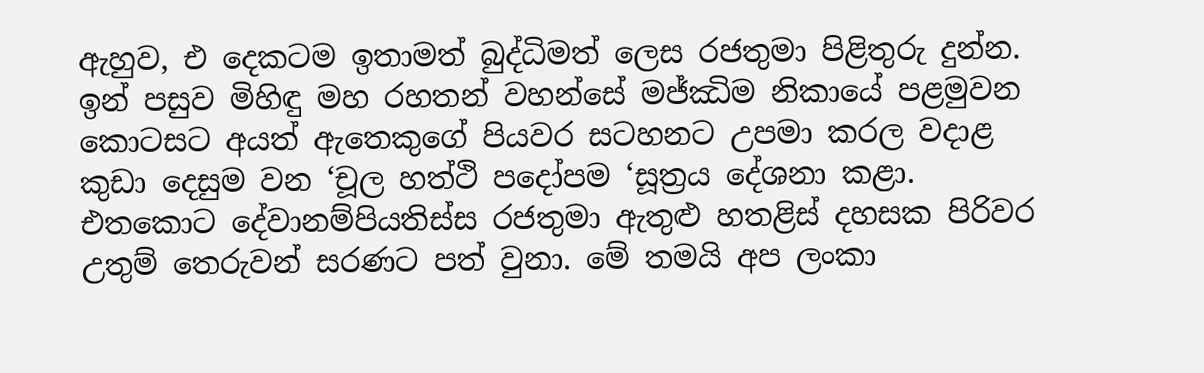ඇහුව, එ දෙකටම ඉතාමත් බුද්ධිමත් ලෙස රජතුමා පිළිතුරු දුන්න. ඉන් පසුව මිහිඳු මහ රහතන් වහන්සේ මජ්ඣිම නිකායේ පළමුවන කොටසට අයත් ඇතෙකුගේ පියවර සටහනට උපමා කරල වදාළ කුඩා දෙසුම වන ‘චූල හත්ථි පදෝපම ‘සූත්‍රය දේශනා කළා. එතකොට දේවානම්පියතිස්ස රජතුමා ඇතුළු හතළිස් දහසක පිරිවර උතුම් තෙරුවන් සරණට පත් වුනා. මේ තමයි අප ලංකා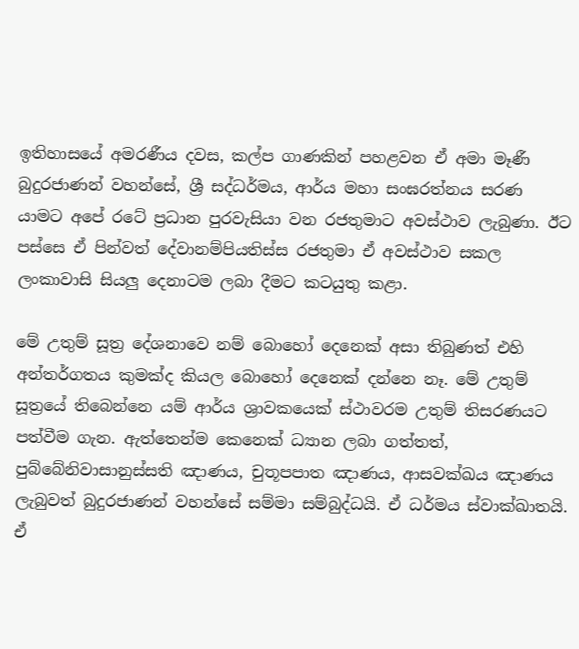ඉතිහාසයේ අමරණීය දවස, කල්ප ගාණකින් පහළවන ඒ අමා මෑණී බුදුරජාණන් වහන්සේ, ශ්‍රී සද්ධර්මය, ආර්ය මහා සංඝරත්නය සරණ යාමට අපේ රටේ ප්‍රධාන පුරවැසියා වන රජතුමාට අවස්ථාව ලැබුණා. ඊට පස්සෙ ඒ පින්වත් දේවානම්පියතිස්ස රජතුමා ඒ අවස්ථාව සකල ලංකාවාසි සියලු දෙනාටම ලබා දීමට කටයුතු කළා.

මේ උතුම් සූත්‍ර දේශනාවෙ නම් බොහෝ දෙනෙක් අසා තිබුණත් එහි අන්තර්ගතය කුමක්ද කියල බොහෝ දෙනෙක් දන්නෙ නෑ. මේ උතුම් සූත්‍රයේ තිබෙන්නෙ යම් ආර්ය ශ්‍රාවකයෙක් ස්ථාවරම උතුම් තිසරණයට පත්වීම ගැන. ඇත්තෙන්ම කෙනෙක් ධ්‍යාන ලබා ගත්තත්, පුබ්බේනිවාසානුස්සති ඤාණය, චුතූපපාත ඤාණය, ආසවක්ඛය ඤාණය ලැබුවත් බුදුරජාණන් වහන්සේ සම්මා සම්බුද්ධයි. ඒ ධර්මය ස්වාක්ඛාතයි. ඒ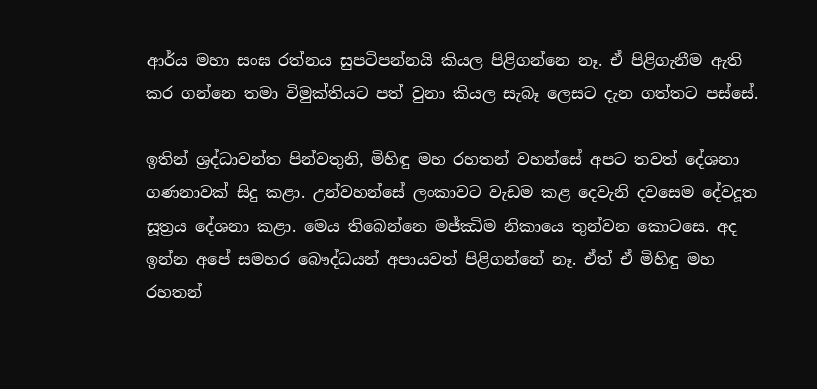ආර්ය මහා සංඝ රත්නය සුපටිපන්නයි කියල පිළිගන්නෙ නෑ. ඒ පිළිගැනීම ඇති කර ගන්නෙ තමා විමුක්තියට පත් වුනා කියල සැබෑ ලෙසට දැන ගත්තට පස්සේ.

ඉතින් ශ්‍රද්ධාවන්ත පින්වතුනි, මිහිඳු මහ රහතන් වහන්සේ අපට තවත් දේශනා ගණනාවක් සිදු කළා. උන්වහන්සේ ලංකාවට වැඩම කළ දෙවැනි දවසෙම දේවදූත සූත්‍රය දේශනා කළා. මෙය තිබෙන්නෙ මජ්ඣිම නිකායෙ තුන්වන කොටසෙ. අද ඉන්න අපේ සමහර බෞද්ධයන් අපායවත් පිළිගන්නේ නෑ. ඒත් ඒ මිහිඳු මහ රහතන්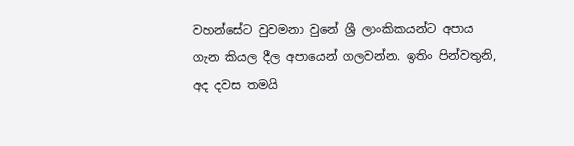වහන්සේට වුවමනා වුනේ ශ්‍රී ලාංකිකයන්ට අපාය ගැන කියල දීල අපායෙන් ගලවන්න. ඉතිං පින්වතුනි, අද දවස තමයි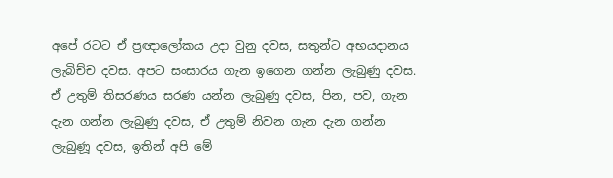අපේ රටට ඒ ප්‍රඥාලෝකය උදා වුනු දවස, සතුන්ට අභයදානය ලැබිච්ච දවස. අපට සංසාරය ගැන ඉගෙන ගන්න ලැබුණු දවස. ඒ උතුම් තිසරණය සරණ යන්න ලැබුණු දවස, පින, පව, ගැන දැන ගන්න ලැබුණු දවස, ඒ උතුම් නිවන ගැන දැන ගන්න ලැබුණූ දවස, ඉතින් අපි මේ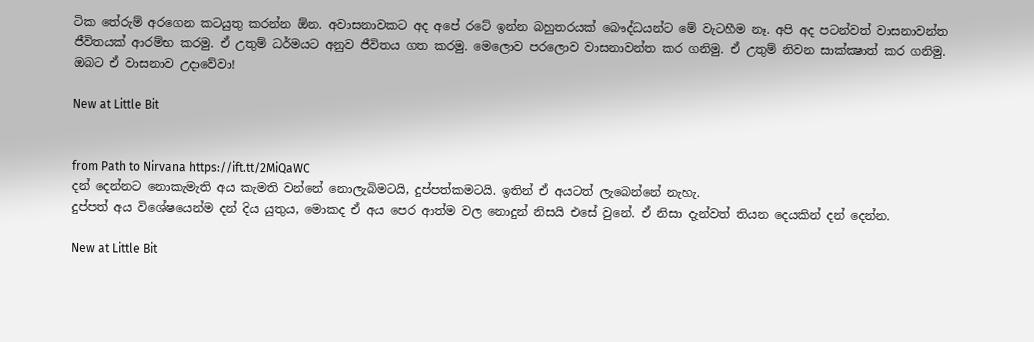ටික තේරුම් අරගෙන කටයුතු කරන්න ඕන. අවාසනාවකට අද අපේ රටේ ඉන්න බහුතරයක් බෞද්ධයන්ට මේ වැටහීම නෑ. අපි අද පටන්වත් වාසනාවන්ත ජීවිතයක් ආරම්භ කරමු. ඒ උතුම් ධර්මයට අනුව ජීවිතය ගත කරමු. මෙලොව පරලොව වාසනාවන්ත කර ගනිමු. ඒ උතුම් නිවන සාක්ක්‍ෂාත් කර ගනිමු. ඔබට ඒ වාසනාව උදාවේවා!

New at Little Bit


from Path to Nirvana https://ift.tt/2MiQaWC
දන් දෙන්නට නොකැමැති අය කැමති වන්නේ නොලැබිමටයි, දුප්පත්කමටයි. ඉතින් ඒ අයටත් ලැබෙන්නේ නැහැ.
දුප්පත් අය විශේෂයෙන්ම දන් දිය යුතුය, මොකද ඒ අය පෙර ආත්ම වල නොදුන් නිසයි එසේ වුනේ. ඒ නිසා දැන්වත් තියන දෙයකින් දන් දෙන්න.

New at Little Bit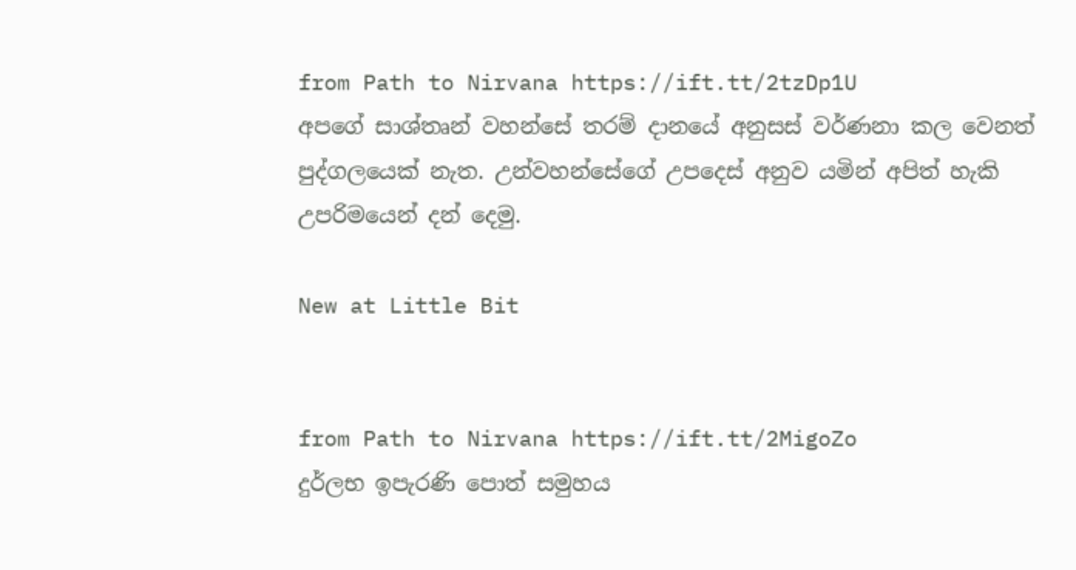from Path to Nirvana https://ift.tt/2tzDp1U
අපගේ සාශ්තෘන් වහන්සේ තරම් දානයේ අනුසස් වර්ණනා කල වෙනත් පුද්ගලයෙක් නැත. උන්වහන්සේගේ උපදෙස් අනුව යමින් අපිත් හැකි උපරිමයෙන් දන් දෙමු.

New at Little Bit


from Path to Nirvana https://ift.tt/2MigoZo
දුර්ලභ ඉපැරණි පොත් සමුහය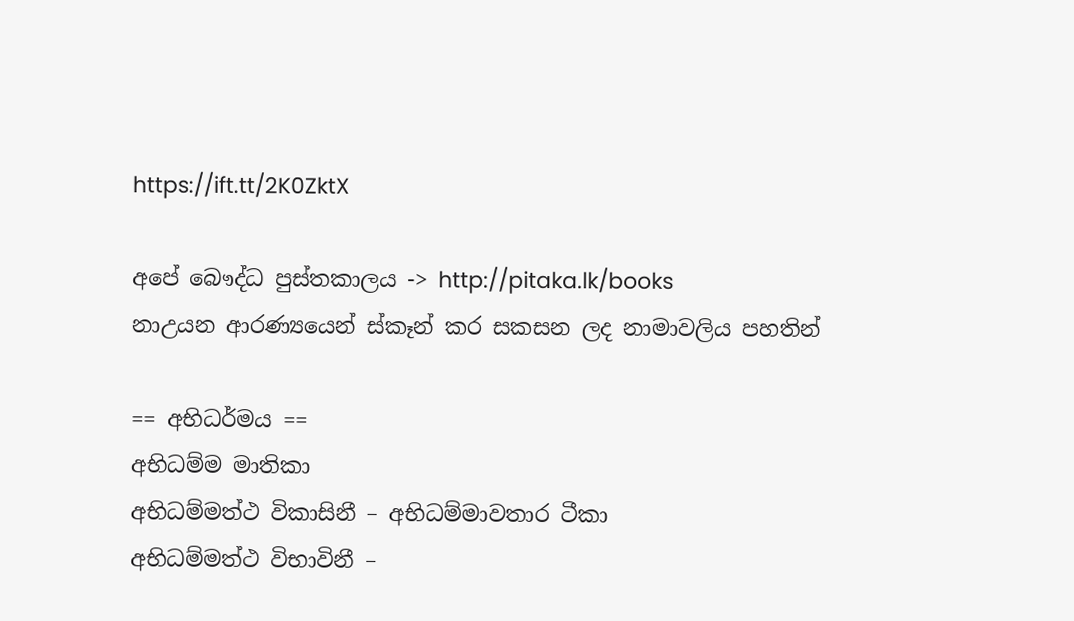https://ift.tt/2K0ZktX

අපේ බෞද්ධ පුස්තකාලය -> http://pitaka.lk/books
නාඋයන ආරණ්‍යයෙන් ස්කෑන් කර සකසන ලද නාමාවලිය පහතින්

== අභිධර්මය ==
අභිධම්ම මාතිකා
අභිධම්මත්ථ විකාසිනී – අභිධම්මාවතාර ටීකා
අභිධම්මත්ථ විභාවිනී –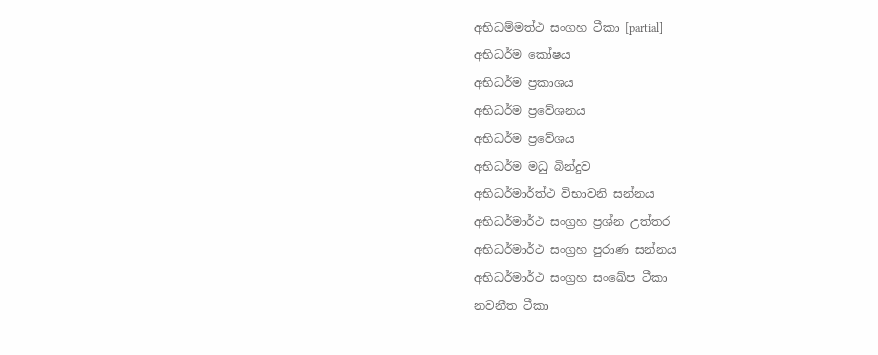අභිධම්මත්ථ සංගහ ටීකා [partial]
අභිධර්ම කෝෂය
අභිධර්ම ප්‍රකාශය
අභිධර්ම ප්‍රවේශනය
අභිධර්ම ප්‍රවේශය
අභිධර්ම මධු බින්දුව
අභිධර්මාර්ත්ථ විභාවනි සන්නය
අභිධර්මාර්ථ සංග්‍රහ ප්‍රශ්න උත්තර
අභිධර්මාර්ථ සංග්‍රහ පුරාණ සන්නය
අභිධර්මාර්ථ සංග්‍රහ සංඛේප ටීකා
නවනීත ටීකා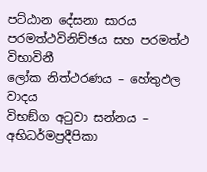පට්ඨාන දේසනා සාරය
පරමත්ථවිනිච්ඡය සහ පරමත්ථ විභාවිනී
ලෝක නිත්ථරණය – හේතුඵල වාදය
විභඞ්ග අටුවා සන්නය – අභිධර්මප්‍රදීපිකා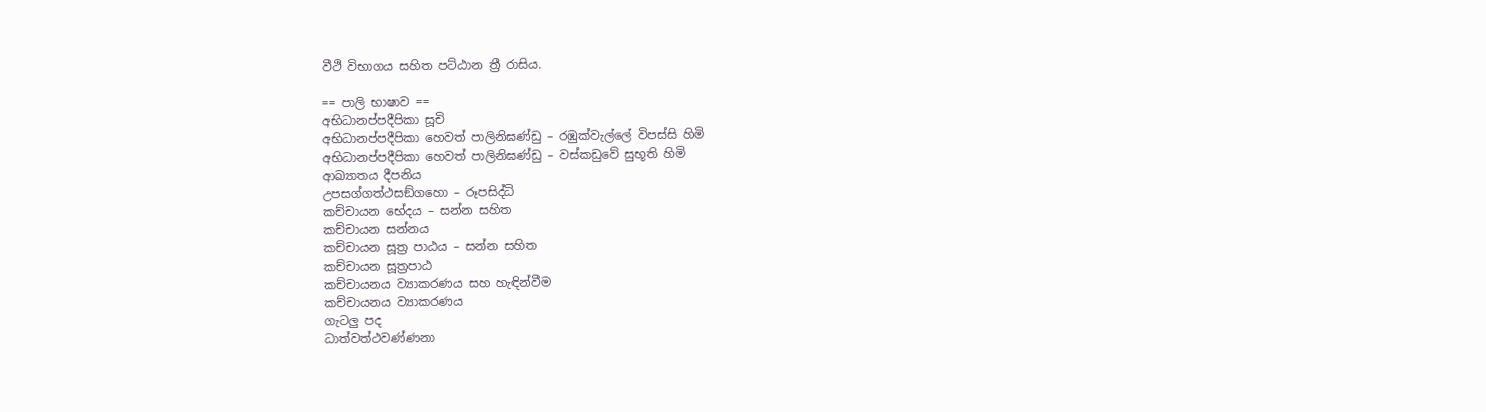වීථි විභාගය සහිත පට්ඨාන ත්‍රී රාසිය.

== පාලි භාෂාව ==
අභිධානප්පදීපිකා සූචි
අභිධානප්පදීපිකා හෙවත් පාලිනිඝණ්ඩු – රඹුක්වැල්ලේ විපස්සි හිමි
අභිධානප්පදීපිකා හෙවත් පාලිනිඝණ්ඩු – වස්කඩුවේ සුභූති හිමි
ආඛ්‍යාතය දීපනිය
උපසග්ගත්ථසඞ්ගහො – රූපසිද්ධි
කච්චායන භේදය – සන්න සහිත
කච්චායන සන්නය
කච්චායන සූත්‍ර පාඨය – සන්න සහිත
කච්චායන සූත්‍රපාඨ
කච්චායනය ව්‍යාකරණය සහ හැඳින්වීම
කච්චායනය ව්‍යාකරණය
ගැටලු පද
ධාත්වත්ථවණ්ණනා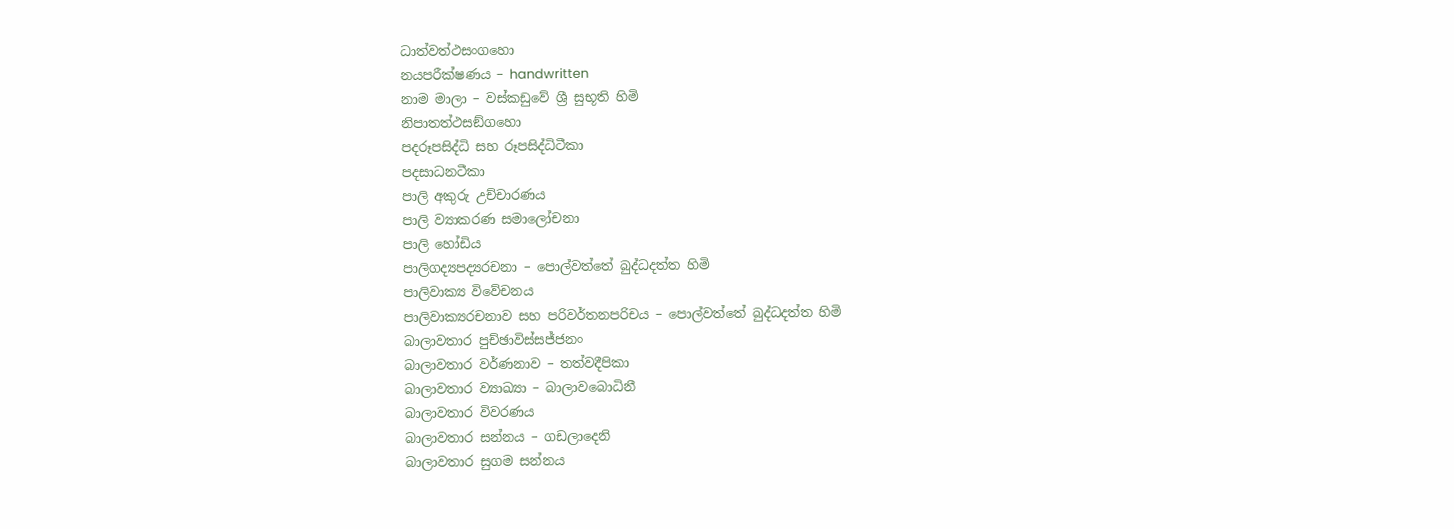ධාත්වත්ථසංගහො
නයපරීක්ෂණය – handwritten
නාම මාලා – වස්කඩුවේ ශ්‍රී සුභූති හිමි
නිපාතත්ථසඞ්ගහො
පදරූපසිද්ධි සහ රූපසිද්ධිටීකා
පදසාධනටීකා
පාලි අකුරු උච්චාරණය
පාලි ව්‍යාකරණ සමාලෝචනා
පාලි හෝඩිය
පාලිගද්‍යපද්‍යරචනා – පොල්වත්තේ බුද්ධදත්ත හිමි
පාලිවාක්‍ය විවේචනය
පාලිවාක්‍යරචනාව සහ පරිවර්තනපරිචය – පොල්වත්තේ බුද්ධදත්ත හිමි
බාලාවතාර පුච්ඡාවිස්සජ්ජනං
බාලාවතාර වර්ණනාව – තත්වදීපිකා
බාලාවතාර ව්‍යාඛ්‍යා – බාලාවබොධිනී
බාලාවතාර විවරණය
බාලාවතාර සන්නය – ගඩලාදෙනි
බාලාවතාර සුගම සන්නය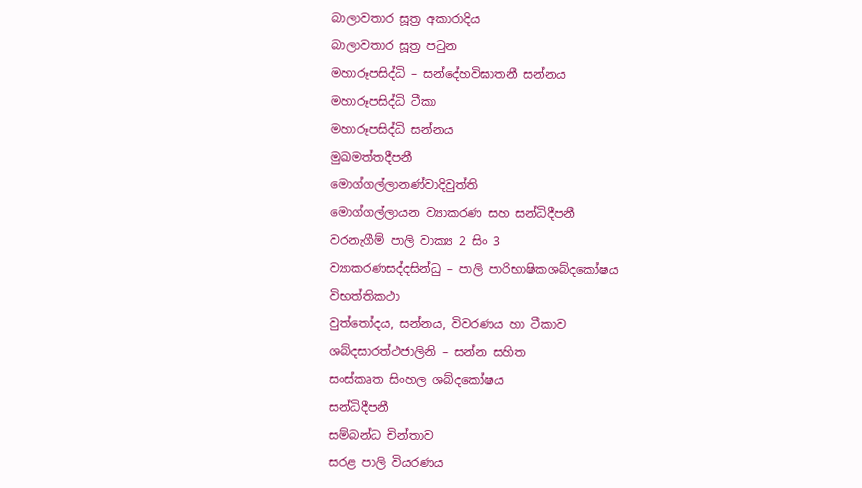බාලාවතාර සූත්‍ර අකාරාදිය
බාලාවතාර සූත්‍ර පටුන
මහාරූපසිද්ධි – සන්දේහවිඝාතනී සන්නය
මහාරූපසිද්ධි ටීකා
මහාරූපසිද්ධි සන්නය
මුඛමත්තදීපනී
මොග්ගල්ලානණ්වාදිවුත්ති
මොග්ගල්ලායන ව්‍යාකරණ සහ සන්ධිදීපනී
වරනැගීම් පාලි වාක්‍ය 2 සිං 3
ව්‍යාකරණසද්දසින්ධු – පාලි පාරිභාෂිකශබ්දකෝෂය
විභත්තිකථා
වුත්තෝදය, සන්නය, විවරණය හා ටීකාව
ශබ්දසාරත්ථජාලිනි – සන්න සහිත
සංස්කෘත සිංහල ශබ්දකෝෂය
සන්ධිදීපනී
සම්බන්ධ චින්තාව
සරළ පාලි වියරණය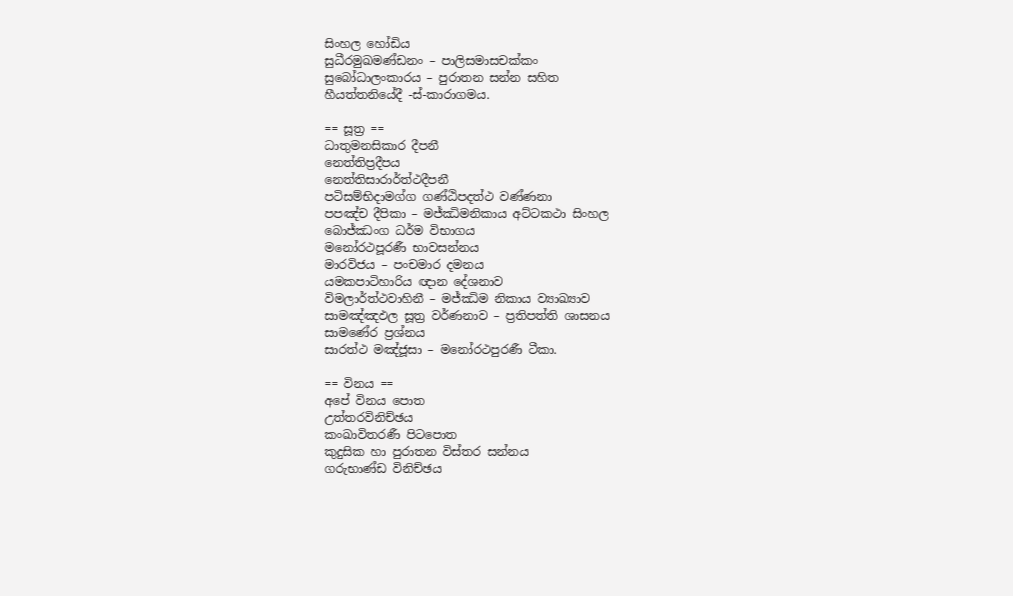සිංහල හෝඩිය
සුධීරමුඛමණ්ඩනං – පාලිසමාසචක්කං
සුබෝධාලංකාරය – පුරාතන සන්න සහිත
හීයත්තනියේදී -ස්-කාරාගමය.

== සූත්‍ර ==
ධාතුමනසිකාර දීපනී
නෙත්තිප්‍රදීපය
නෙත්තිසාරාර්ත්ථදීපනී
පටිසම්භිදාමග්ග ගණ්ඨිපදත්ථ වණ්ණනා
පපඤ්ච දීපිකා – මජ්ඣිමනිකාය අට්ටකථා සිංහල
බොජ්ඣංග ධර්ම විභාගය
මනෝරථපූරණී භාවසන්නය
මාරවිජය – පංචමාර දමනය
යමකපාටිහාරිය ඥාන දේශනාව
විමලාර්ත්ථවාහිනී – මජ්ඣිම නිකාය ව්‍යාඛ්‍යාව
සාමඤ්ඤඵල සූත්‍ර වර්ණනාව – ප්‍රතිපත්ති ශාසනය
සාමණේර ප්‍රශ්නය
සාරත්ථ මඤ්ජූසා – මනෝරථපුරණී ටීකා.

== විනය ==
අපේ විනය පොත
උත්තරවිනිච්ඡය
කංඛාවිතරණී පිටපොත
කුදුසික හා පුරාතන විස්තර සන්නය
ගරුභාණ්ඩ විනිච්ඡය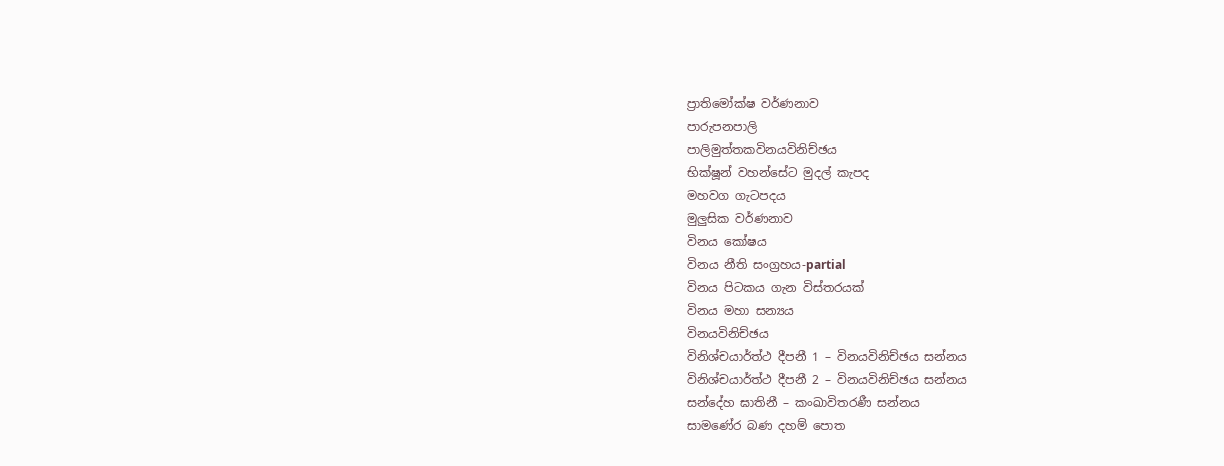ප්‍රාතිමෝක්ෂ වර්ණනාව
පාරුපනපාලි
පාලිමුත්තකවිනයවිනිච්ඡය
භික්ෂූන් වහන්සේට මුදල් කැපද
මහවග ගැටපදය
මුලුසික වර්ණනාව
විනය කෝෂය
විනය නීති සංග්‍රහය-partial
විනය පිටකය ගැන විස්තරයක්
විනය මහා සන්‍යය
විනයවිනිච්ඡය
විනිශ්චයාර්ත්ථ දීපනී 1 – විනයවිනිච්ඡය සන්නය
විනිශ්චයාර්ත්ථ දීපනී 2 – විනයවිනිච්ඡය සන්නය
සන්දේහ ඝාතිනී – කංඛාවිතරණී සන්නය
සාමණේර බණ දහම් පොත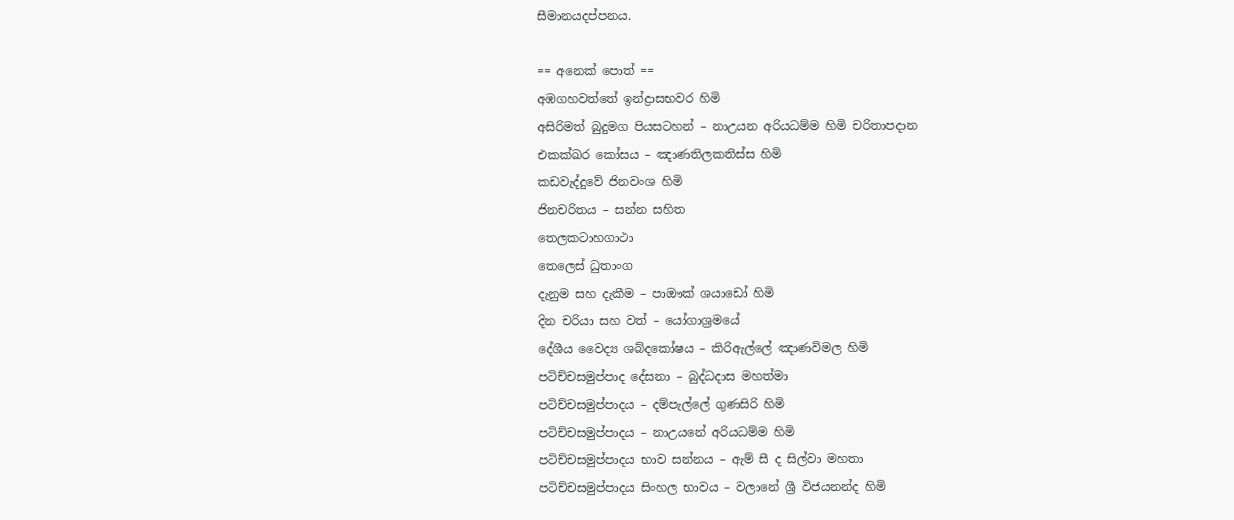සීමානයදප්පනය.

== අනෙක් පොත් ==
අඹගහවත්තේ ඉන්ද්‍රාසභවර හිමි
අසිරිමත් බුදුමග පියසටහන් – නාඋයන අරියධම්ම හිමි චරිතාපදාන
එකක්ඛර කෝසය – ඤාණතිලකතිස්ස හිමි
කඩවැද්දුවේ ජිනවංශ හිමි
ජිනචරිතය – සන්න සහිත
තෙලකටාහගාථා
තෙලෙස් ධුතාංග
දැනුම සහ දැකීම – පාඖක් ශයාඩෝ හිමි
දින චරියා සහ වත් – යෝගාශ්‍රමයේ
දේශීය වෛද්‍ය ශබ්දකෝෂය – කිරිඇල්ලේ ඤාණවිමල හිමි
පටිච්චසමුප්පාද දේසනා – බුද්ධදාස මහත්මා
පටිච්චසමුප්පාදය – දම්පැල්ලේ ගුණසිරි හිමි
පටිච්චසමුප්පාදය – නාඋයනේ අරියධම්ම හිමි
පටිච්චසමුප්පාදය භාව සන්නය – ඇම් සී ද සිල්වා මහතා
පටිච්චසමුප්පාදය සිංහල භාවය – වලානේ ශ්‍රී විජයනන්ද හිමි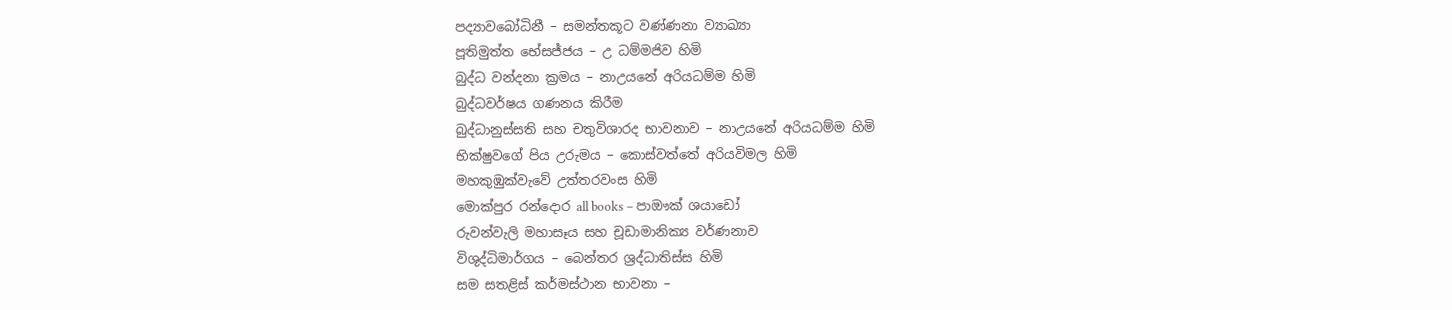පද්‍යාවබෝධිනී – සමන්තකූට වණ්ණනා ව්‍යාඛ්‍යා
පූතිමුත්ත භේසජ්ජය – උ ධම්මජිව හිමි
බුද්ධ වන්දනා ක්‍රමය – නාඋයනේ අරියධම්ම හිමි
බුද්ධවර්ෂය ගණනය කිරීම
බුද්ධානුස්සති සහ චතුවිශාරද භාවනාව – නාඋයනේ අරියධම්ම හිමි
භික්ෂුවගේ පිය උරුමය – කොස්වත්තේ අරියවිමල හිමි
මහකුඹුක්වැවේ උත්තරවංස හිමි
මොක්පුර රන්දොර all books – පාඖක් ශයාඩෝ
රුවන්වැලි මහාසෑය සහ චූඩාමානික්‍ය වර්ණනාව
විශුද්ධිමාර්ගය – බෙන්තර ශ්‍රද්ධාතිස්ස හිමි
සම සතළිස් කර්මස්ථාන භාවනා –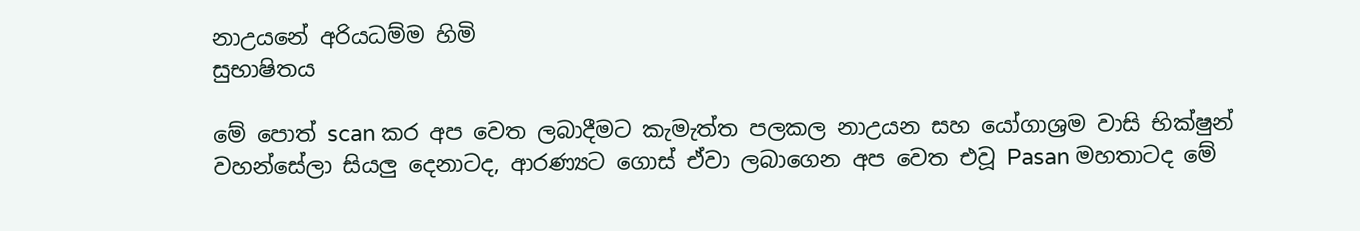නාඋයනේ අරියධම්ම හිමි
සුභාෂිතය

මේ පොත් scan කර අප වෙත ලබාදීමට කැමැත්ත පලකල නාඋයන සහ යෝගාශ්‍රම වාසි භික්ෂුන් වහන්සේලා සියලු දෙනාටද, ආරණ්‍යට ගොස් ඒවා ලබාගෙන අප වෙත එවූ Pasan මහතාටද මේ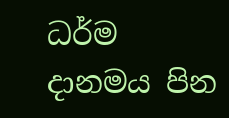ධර්ම දානමය පින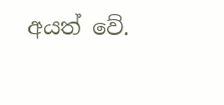අයත් වේ.